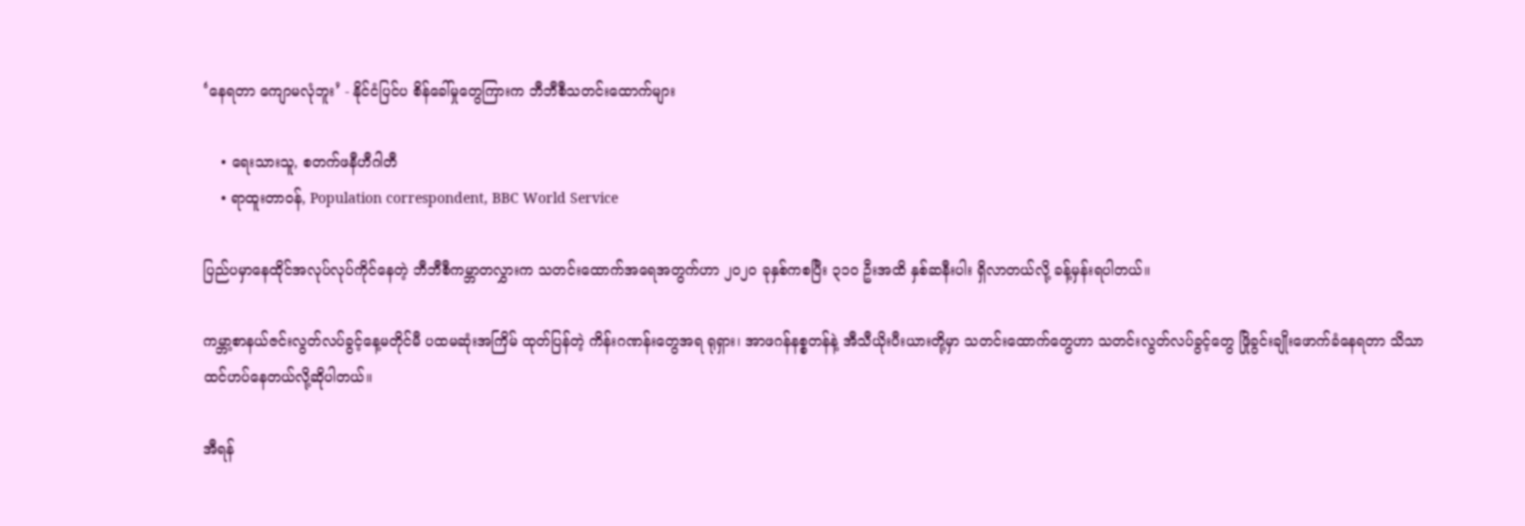‘နေရတာ ကျောမလုံဘူး’ - နိုင်ငံပြင်ပ စိန်ခေါ်မှုတွေကြားက ဘီဘီစီသတင်းထောက်များ

    • ရေးသားသူ, စတက်ဖနီဟီဂါတီ
    • ရာထူးတာဝန်, Population correspondent, BBC World Service

ပြည်ပမှာနေထိုင်အလုပ်လုပ်ကိုင်နေတဲ့ ဘီဘီစီကမ္ဘာတလွှားက သတင်းထောက်အရေအတွက်ဟာ ၂၀၂၀ ခုနှစ်ကစပြီး ၃၁၀ ဦးအထိ နှစ်ဆနီးပါး ရှိလာတယ်လို့ ခန့်မှန်းရပါတယ်။

ကမ္ဘာ့စာနယ်ဇင်းလွတ်လပ်ခွင့်နေ့မတိုင်မီ ပထမဆုံးအကြိမ် ထုတ်ပြန်တဲ့ ကိန်းဂဏန်းတွေအရ ရုရှား၊ အာဖဂန်နစ္စတန်နဲ့ အီသီယိုးပီးယားတို့မှာ သတင်းထောက်တွေဟာ သတင်းလွတ်လပ်ခွင့်တွေ ဖြိုခွင်းချိုးဖောက်ခံနေရတာ သိသာထင်ဟပ်နေတယ်လို့ဆိုပါတယ်။

အီရန်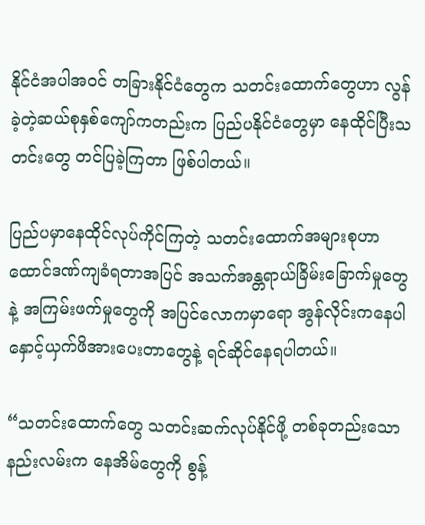နိုင်ငံအပါအဝင် တခြားနိုင်ငံတွေက သတင်းထောက်တွေဟာ လွန်ခဲ့တဲ့ဆယ်စုနှစ်ကျော်ကတည်းက ပြည်ပနိုင်ငံတွေမှာ နေထိုင်ပြီးသတင်းတွေ တင်ပြခဲ့ကြတာ ဖြစ်ပါတယ်။

ပြည်ပမှာနေထိုင်လုပ်ကိုင်ကြတဲ့ သတင်းထောက်အများစုဟာ ထောင်ဒဏ်ကျခံရတာအပြင် အသက်အန္တရာယ်ခြိမ်းခြောက်မှုတွေနဲ့ အကြမ်းဖက်မှုတွေကို အပြင်လောကမှာရော အွန်လိုင်းကနေပါ နှောင့်ယှက်ဖိအားပေးတာတွေနဲ့ ရင်ဆိုင်နေရပါတယ်။

“သတင်းထောက်တွေ သတင်းဆက်လုပ်နိုင်ဖို့ တစ်ခုတည်းသောနည်းလမ်းက နေအိမ်တွေကို စွန့်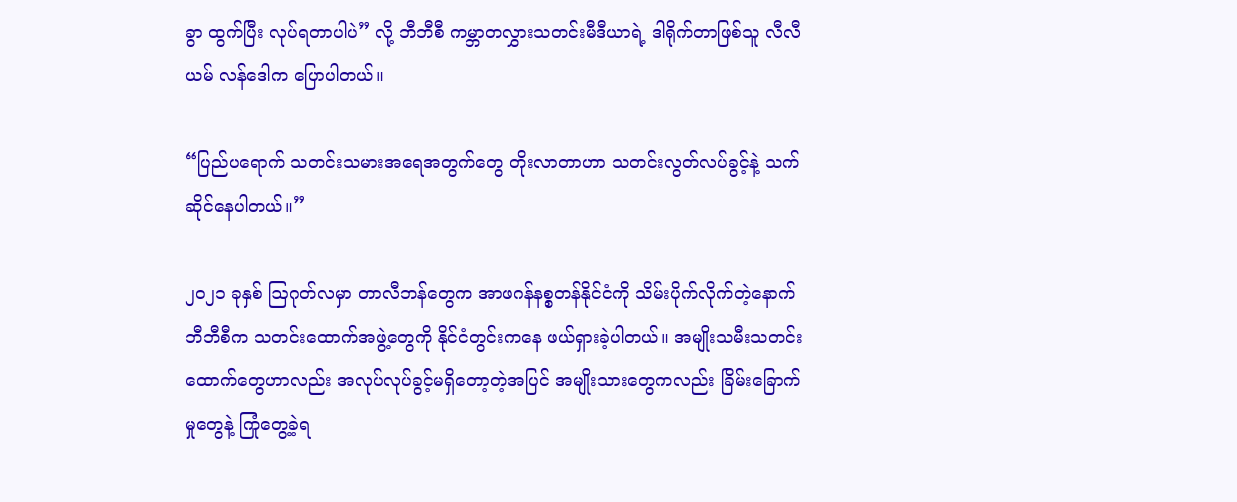ခွာ ထွက်ပြီး လုပ်ရတာပါပဲ” လို့ ဘီဘီစီ ကမ္ဘာတလွှားသတင်းမီဒီယာရဲ့ ဒါရိုက်တာဖြစ်သူ လီလီယမ် လန်ဒေါက ပြောပါတယ်။

“ပြည်ပရောက် သတင်းသမားအရေအတွက်တွေ တိုးလာတာဟာ သတင်းလွတ်လပ်ခွင့်နဲ့ သက်ဆိုင်နေပါတယ်။”

၂၀၂၁ ခုနှစ် ဩဂုတ်လမှာ တာလီဘန်တွေက အာဖဂန်နစ္စတန်နိုင်ငံကို သိမ်းပိုက်လိုက်တဲ့နောက် ဘီဘီစီက သတင်းထောက်အဖွဲ့တွေကို နိုင်ငံတွင်းကနေ ဖယ်ရှားခဲ့ပါတယ်။ အမျိုးသမီးသတင်းထောက်တွေဟာလည်း အလုပ်လုပ်ခွင့်မရှိတော့တဲ့အပြင် အမျိုးသားတွေကလည်း ခြိမ်း‌ခြောက်မှုတွေနဲ့ ကြုံတွေ့ခဲ့ရ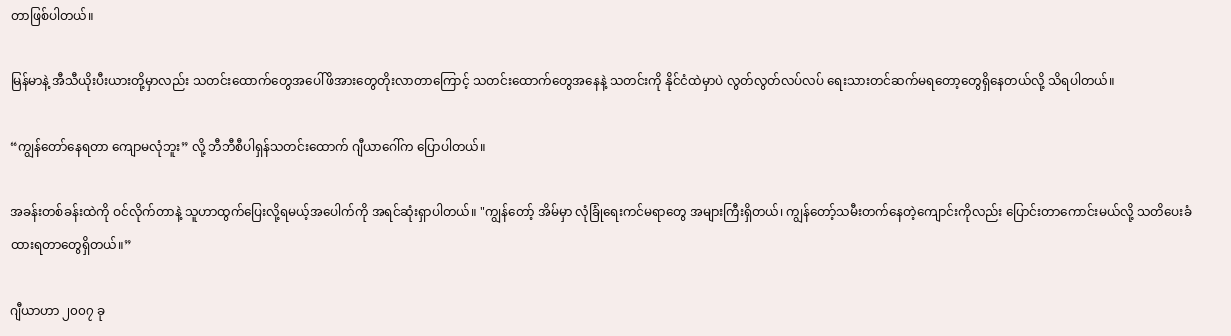တာဖြစ်ပါတယ်။

မြန်မာနဲ့ အီသီယိုးပီးယားတို့မှာလည်း သတင်းထောက်တွေအပေါ်ဖိအားတွေတိုးလာတာကြောင့် သတင်းထောက်တွေအနေနဲ့ သတင်းကို နိုင်ငံထဲမှာပဲ လွတ်လွတ်လပ်လပ် ရေးသားတင်ဆက်မရတော့တွေရှိနေတယ်လို့ သိရပါတယ်။

“ကျွန်တော်နေရတာ ကျောမလုံဘူး” လို့ ဘီဘီစီပါရှန်သတင်းထောက် ဂျီယာဂေါ်က ပြောပါတယ်။

အခန်းတစ်ခန်းထဲကို ဝင်လိုက်တာနဲ့ သူဟာထွက်ပြေးလို့ရမယ့်အ‌ပေါက်ကို အရင်ဆုံးရှာပါတယ်။ "ကျွန်တော့် အိမ်မှာ လုံခြုံရေးကင်မရာတွေ အများကြီးရှိတယ်၊ ကျွန်တော့်သမီးတက်နေတဲ့ကျောင်းကိုလည်း ပြောင်းတာကောင်းမယ်လို့ သတိပေးခံထားရတာတွေရှိတယ်။”

ဂျီယာဟာ ၂၀၀၇ ခု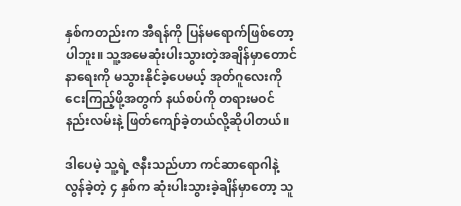နှစ်ကတည်းက အီရန်ကို ပြန်မရောက်ဖြစ်တော့ပါဘူး။ သူ့အမေဆုံးပါးသွားတဲ့အချိန်မှာတောင် နာရေးကို မသွားနိုင်ခဲ့ပေမယ့် အုတ်ဂူလေးကို ငေးကြည့်ဖို့အတွက် နယ်စပ်ကို တရားမဝင်နည်းလမ်းနဲ့ ဖြတ်ကျော်ခဲ့တယ်လို့ဆိုပါတယ်။

ဒါပေမဲ့ သူ့ရဲ့ ဇနီးသည်ဟာ ကင်ဆာရောဂါနဲ့ လွန်ခဲ့တဲ့ ၄ နှစ်က ဆုံးပါးသွားခဲ့ချိန်မှာတော့ သူ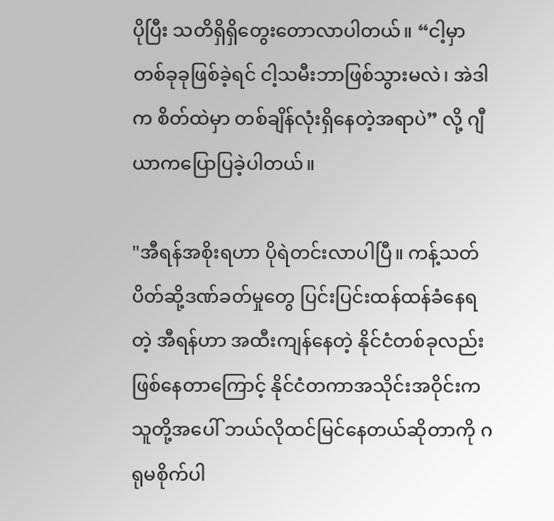ပိုပြီး သတိရှိရှိတွေးတောလာပါတယ်။ “ငါ့မှာ တစ်ခုခုဖြစ်ခဲ့ရင် ငါ့သမီးဘာဖြစ်သွားမလဲ၊ အဲဒါက စိတ်ထဲမှာ တစ်ချိန်လုံးရှိနေတဲ့အရာပဲ” လို့ ဂျီယာကပြောပြခဲ့ပါတယ်။

"အီရန်အစိုးရဟာ ပိုရဲတင်းလာပါပြီ။ ကန့်သတ်ပိတ်ဆို့ဒဏ်ခတ်မှုတွေ ပြင်းပြင်းထန်ထန်ခံနေရတဲ့ အီရန်ဟာ အထီးကျန်နေတဲ့ နိုင်ငံတစ်ခုလည်းဖြစ်နေတာကြောင့် နိုင်ငံတကာအသိုင်းအဝိုင်းက သူတို့အပေါ် ဘယ်လိုထင်မြင်နေတယ်ဆိုတာကို ဂရုမစိုက်ပါ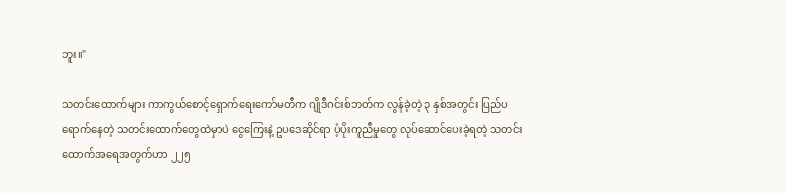ဘူး။"

သတင်းထောက်များ ကာကွယ်စောင့်ရှောက်ရေးကော်မတီက ဂျိုဒီဂင်းစ်ဘတ်က လွန်ခဲ့တဲ့ ၃ နှစ်အတွင်း ပြည်ပရောက်နေတဲ့ သတင်းထောက်တွေထဲမှာပဲ ငွေကြေးနဲ့ ဥပဒေဆိုင်ရာ ပံ့ပိုးကူညီမှုတွေ လုပ်ဆောင်ပေးခဲ့ရတဲ့ သတင်းထောက်အ‌ရေအတွက်ဟာ ၂၂၅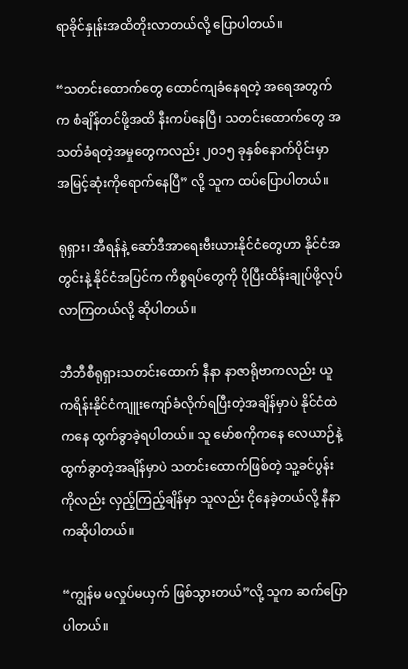ရာခိုင်နှုန်းအထိတိုးလာတယ်လို့ ပြောပါတယ်။

“သတင်းထောက်တွေ ထောင်ကျခံနေရတဲ့ အရေအတွက်က စံချိန်တင်ဖို့အထိ နီးကပ်နေပြီ၊ သတင်းထောက်တွေ အသတ်ခံရတဲ့အမှုတွေကလည်း ၂၀၁၅ ခုနှစ်နောက်ပိုင်းမှာ အမြင့်ဆုံးကိုရောက်နေပြီ” လို့ သူက ထပ်ပြောပါတယ်။

ရုရှား၊ အီရန်နဲ့ ဆော်ဒီအာရေးဗီးယားနိုင်ငံတွေဟာ နိုင်ငံအတွင်းနဲ့ နိုင်ငံအပြင်က ကိစ္စရပ်တွေကို ပိုပြီးထိန်းချုပ်ဖို့လုပ်လာကြတယ်လို့ ဆိုပါတယ်။

ဘီဘီစီရုရှားသတင်းထောက် နီနာ နာဇာရိုဗာကလည်း ယူကရိန်းနိုင်ငံကျူးကျော်ခံလိုက်ရပြီးတဲ့အချိန်မှာပဲ နိုင်ငံထဲကနေ ထွက်ခွာခဲ့ရပါတယ်။ သူ မော်စကိုကနေ လေယာဉ်နဲ့ထွက်ခွာတဲ့အချိန်မှာပဲ သတင်းထောက်ဖြစ်တဲ့ သူ့ခင်ပွန်းကိုလည်း လှည့်ကြည့်ချိန်မှာ သူလည်း ငိုနေခဲ့တယ်လို့ နီနာကဆိုပါတယ်။

“ကျွန်မ မလှုပ်မယှက် ဖြစ်သွားတယ်”လို့ သူက ဆက်ပြောပါတယ်။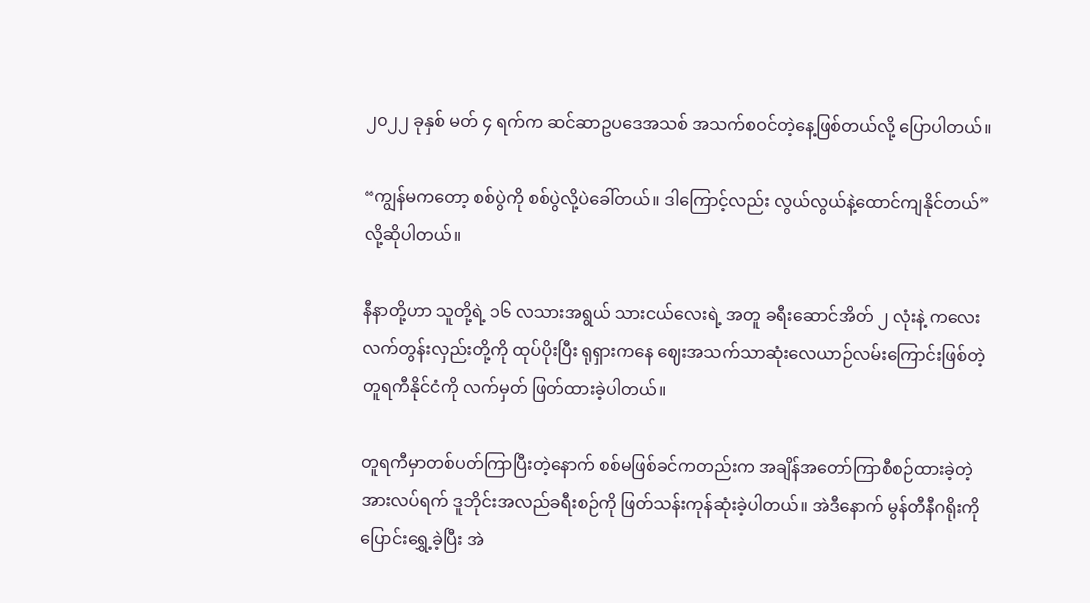၂၀၂၂ ခုနှစ် မတ် ၄ ရက်က ဆင်ဆာဥပဒေအသစ် အသက်စဝင်တဲ့နေ့ဖြစ်တယ်လို့ ပြောပါတယ်။

“ကျွန်မကတော့ စစ်ပွဲကို စစ်ပွဲလို့ပဲခေါ်တယ်။ ဒါကြောင့်လည်း လွယ်လွယ်နဲ့ထောင်ကျနိုင်တယ်” လို့ဆိုပါတယ်။

နီနာတို့ဟာ သူတို့ရဲ့ ၁၆ လသားအရွယ် သားငယ်လေးရဲ့ အတူ ခရီးဆောင်အိတ် ၂ လုံးနဲ့ ကလေးလက်တွန်းလှည်းတို့ကို ထုပ်ပိုးပြီး ရုရှားကနေ ဈေးအသက်သာဆုံးလေယာဉ်လမ်းကြောင်းဖြစ်တဲ့ တူရကီနိုင်ငံကို လက်မှတ် ဖြတ်ထားခဲ့ပါတယ်။

တူရကီမှာတစ်ပတ်ကြာပြီးတဲ့နောက် စစ်မဖြစ်ခင်ကတည်းက အချိန်အတော်ကြာစီစဉ်ထားခဲ့တဲ့ အားလပ်ရက် ဒူဘိုင်းအလည်ခရီးစဉ်ကို ဖြတ်သန်းကုန်ဆုံးခဲ့ပါတယ်။ အဲဒီနောက် မွန်တီနီဂရိုးကို ပြောင်းရွှေ့ခဲ့ပြီး အဲ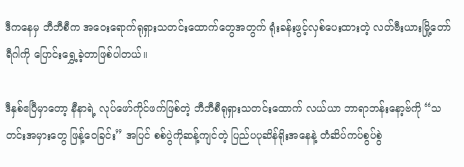ဒီကနေမှ ဘီဘီစီက အဝေး‌ရောက်ရုရှားသတင်းထောက်တွေအတွက် ရုံးခန်းဖွင့်လှစ်ပေးထားတဲ့ လတ်ဗီးယားမြို့တော် ရီဂါကို ပြောင်းရွှေ့ခဲ့တာဖြစ်ပါတယ်။

ဒီနှစ်ဧပြီမှာတော့ နီနာရဲ့ လုပ်ဖော်ကိုင်ဖက်ဖြစ်တဲ့ ဘီဘီစီရုရှားသတင်းထောက် လယ်ယာ ဘာရာဘန်းနော့ဗ်ကို “သတင်းအမှားတွေ ဖြန့်ဝေခြင်း” အပြင် စစ်ပွဲကိုဆန့်ကျင်တဲ့ ပြည်ပပုဆိန်ရိုးအနေနဲ့ တံဆိပ်ကပ်စွပ်စွဲ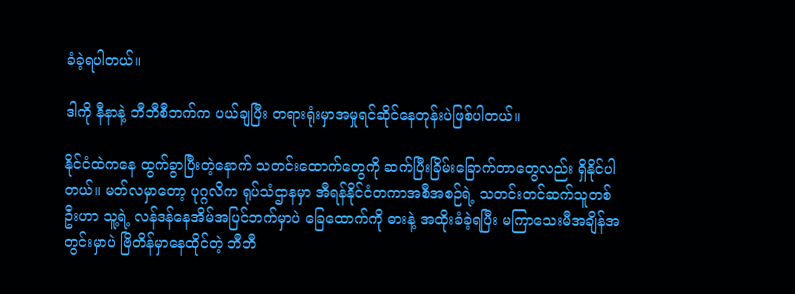ခံခဲ့ရပါတယ်။

ဒါကို နီနာနဲ့ ဘီဘီစီဘက်က ပယ်ချပြီး တရားရုံးမှာအမှုရင်ဆိုင်နေတုန်းပဲဖြစ်ပါတယ်။

နိုင်ငံထဲကနေ ထွက်ခွာပြီးတဲ့နောက် သတင်း‌ထောက်တွေကို ဆက်ပြီးခြိမ်းခြောက်တာတွေလည်း ရှိနိုင်ပါတယ်။ မတ်လမှာတော့ ပုဂ္ဂလိက ရုပ်သံဌာနမှာ အီရန်နိုင်ငံတကာအစီအစဉ်ရဲ့ သတင်းတင်ဆက်သူတစ်ဦးဟာ သူ့ရဲ့ လန်ဒန်နေအိမ်အပြင်ဘက်မှာပဲ ခြေထောက်ကို ဓားနဲ့ အထိုးခံခဲ့ရပြီး မကြာ‌သေးမီအချိန်အတွင်းမှာပဲ ဗြိတိန်မှာနေထိုင်တဲ့ ဘီဘီ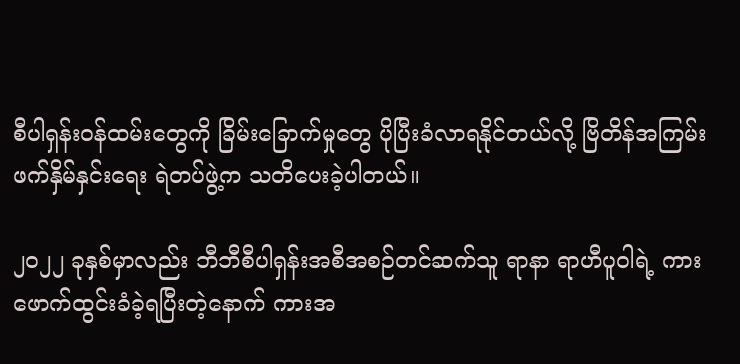စီပါရှန်းဝန်ထမ်းတွေကို ခြိမ်း‌ခြောက်မှုတွေ ပိုပြီးခံလာရနိုင်တယ်လို့ ဗြိတိန်အကြမ်းဖက်နှိမ်နှင်းရေး ရဲတပ်ဖွဲ့က သတိပေးခဲ့ပါတယ်။

၂၀၂၂ ခုနှစ်မှာလည်း ဘီဘီစီပါရှန်းအစီအစဉ်တင်ဆက်သူ ရာနာ ရာဟီပူဝါရဲ့ ကား ဖောက်ထွင်းခံခဲ့ရပြီးတဲ့နောက် ကားအ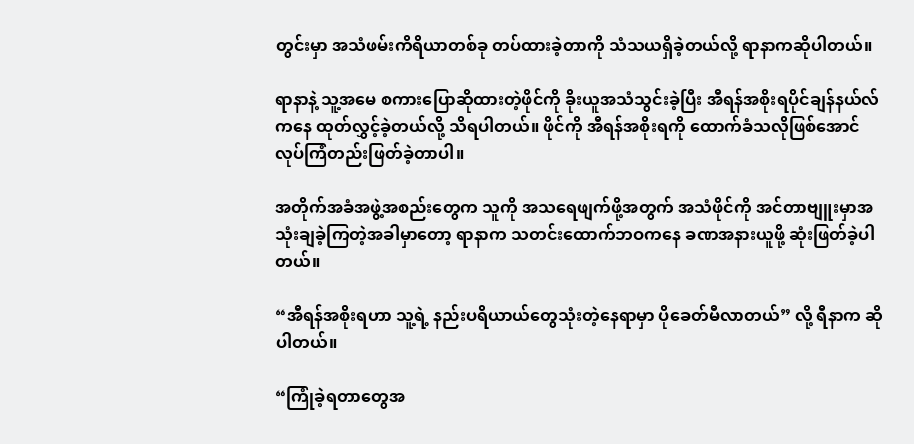တွင်းမှာ အသံဖမ်းကိရိယာတစ်ခု တပ်ထားခဲ့တာကို သံသယရှိခဲ့တယ်လို့ ရာနာကဆိုပါတယ်။

ရာနာနဲ့ သူ့အမေ စကားပြောဆိုထားတဲ့ဖိုင်ကို ခိုးယူအသံသွင်းခဲ့ပြီး အီရန်အစိုးရပိုင်ချန်နယ်လ်ကနေ ထုတ်လွှင့်ခဲ့တယ်လို့ သိရပါတယ်။ ဖိုင်ကို အီရန်အစိုးရကို ထောက်ခံသလိုဖြစ်အောင် လုပ်ကြံတည်းဖြတ်ခဲ့တာပါ။

အတိုက်အခံအဖွဲ့အစည်းတွေက သူကို အသရေဖျက်ဖို့အတွက် အသံဖိုင်ကို အင်တာဗျူးမှာအသုံးချခဲ့ကြတဲ့အခါမှာတော့ ရာနာက သတင်းထောက်ဘဝကနေ ခဏအနားယူဖို့ ဆုံးဖြတ်ခဲ့ပါတယ်။

“အီရန်အစိုးရဟာ သူ့ရဲ့ နည်းပရိယာယ်တွေသုံးတဲ့နေရာမှာ ပိုခေတ်မီလာတယ်” လို့ ရီနာက ဆိုပါတယ်။

“ကြုံခဲ့ရတာတွေအ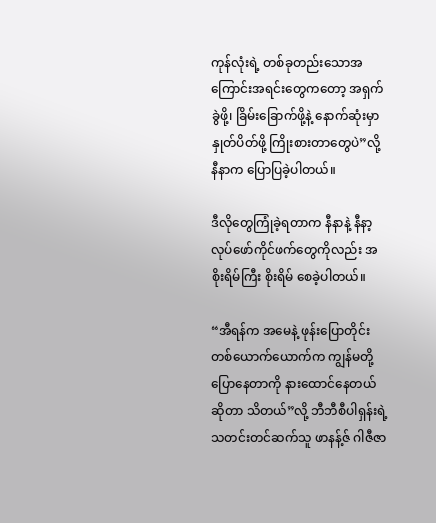ကုန်လုံးရဲ့ တစ်ခုတည်းသောအကြောင်းအရင်းတွေကတော့ အရှက်ခွဲဖို့၊ ခြိမ်းခြောက်ဖို့နဲ့ နောက်ဆုံးမှာ နှုတ်ပိတ်ဖို့ ကြိုးစားတာတွေပဲ”လို့ နီနာက ပြောပြခဲ့ပါတယ်။

ဒီလိုတွေကြုံခဲ့ရတာက နီနာနဲ့ နီနာ့လုပ်ဖော်ကိုင်ဖက်တွေကိုလည်း အစိုးရိမ်ကြီး စိုးရိမ် စေခဲ့ပါတယ်။

“အီရန်က အမေနဲ့ ဖုန်းပြောတိုင်း တစ်ယောက်‌ယောက်က ကျွန်မတို့ ပြောနေတာကို နားထောင်နေတယ်ဆိုတာ သိတယ်”လို့ ဘီဘီစီပါရှန်းရဲ့ သတင်းတင်ဆက်သူ ဖာနန့်ဇ် ဂါဇီဇာ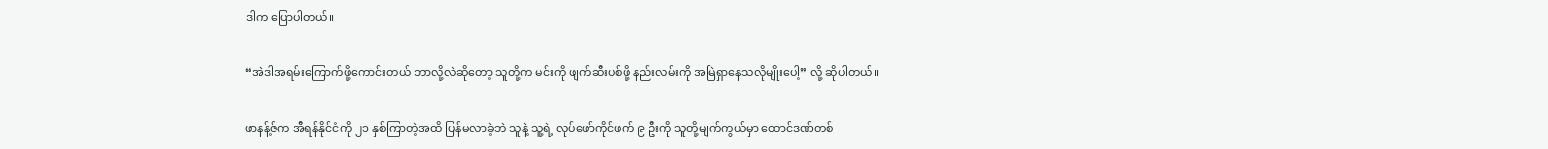ဒါက ပြောပါတယ်။

“အဲဒါအရမ်းကြောက်ဖို့ကောင်းတယ် ဘာလို့လဲဆိုတော့ သူတို့က မင်းကို ဖျက်ဆီးပစ်ဖို့ နည်းလမ်းကို အမြဲရှာနေသလိုမျိုးပေါ့” လို့ ဆိုပါတယ်။

ဖာနန့်ဇ်က အီရန်နိုင်ငံကို ၂၁ နှစ်ကြာတဲ့အထိ ပြန်မလာခဲ့ဘဲ သူနဲ့ သူ့ရဲ့ လုပ်ဖော်ကိုင်ဖက် ၉ ဦးကို သူတို့မျက်ကွယ်မှာ ထောင်ဒဏ်တစ်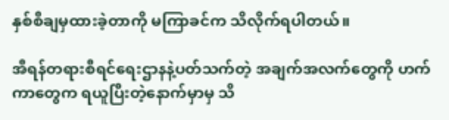နှစ်စီချမှထားခဲ့တာကို မကြာခင်က သိလိုက်ရပါတယ်။

အီရန်တရားစီရင်ရေးဌာနနဲ့ပတ်သက်တဲ့ အချက်အလက်တွေကို ဟက်ကာတွေက ရယူပြီးတဲ့နောက်မှာမှ သိ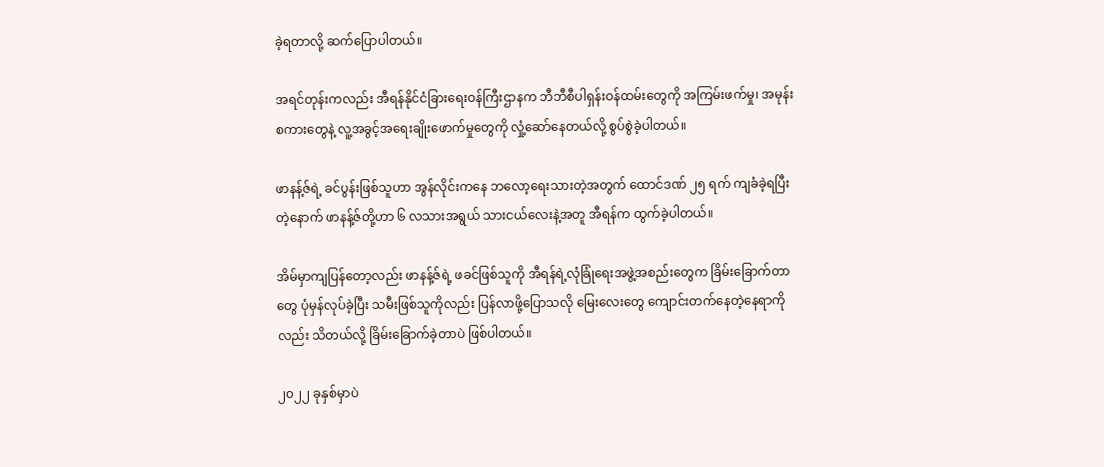ခဲ့ရတာလို့ ဆက်ပြောပါတယ်။

အရင်တုန်းကလည်း အီရန်နိုင်ငံခြားရေးဝန်ကြီးဌာနက ဘီဘီစီပါရှန်းဝန်ထမ်းတွေကို အကြမ်းဖက်မှု၊ အမုန်းစကားတွေနဲ့ လူ့အခွင့်အရေးချိုးဖောက်မှုတွေကို လှုံ့ဆော်နေတယ်လို့ စွပ်စွဲခဲ့ပါတယ်။

ဖာနန့်ဇ်ရဲ့ ခင်ပွန်းဖြစ်သူဟာ အွန်လိုင်းကနေ ဘလော့ရေးသားတဲ့အတွက် ထောင်ဒဏ် ၂၅ ရက် ကျခံခဲ့ရပြီးတဲ့နောက် ဖာနန့်ဇ်တို့ဟာ ၆ လသားအရွယ် သားငယ်လေးနဲ့အတူ အီရန်က ထွက်ခဲ့ပါတယ်။

အိမ်မှာကျပြန်တော့လည်း ဖာနန့်ဇ်ရဲ့ ဖခင်ဖြစ်သူကို အီရန်ရဲ့လုံခြုံရေးအဖွဲ့အစည်းတွေက ခြိမ်းခြောက်တာတွေ ပုံမှန်လုပ်ခဲ့ပြီး သမီးဖြစ်သူကိုလည်း ပြန်လာဖို့ပြောသလို မြေးလေးတွေ ကျောင်းတက်နေတဲ့နေရာကိုလည်း သိတယ်လို့ ခြိမ်း‌ခြောက်ခဲ့တာပဲ ဖြစ်ပါတယ်။

၂၀၂၂ ခုနှစ်မှာပဲ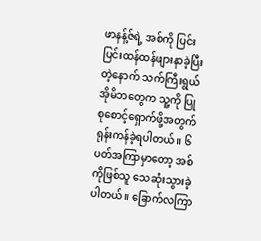ဖာနန့်ဇ်ရဲ့ အစ်ကို ပြင်းပြင်းထန်ထန်ဖျားနာခဲ့ပြီးတဲ့နောက် သက်ကြီးရွယ်အိုမိဘတွေက သူ့ကို ပြုစုစောင့်ရှောက်ဖို့အတွက် ရုန်းကန်ခဲ့ရပါတယ်။ ၆ ပတ်အကြာမှာတော့ အစ်ကိုဖြစ်သူ သေဆုံးသွားခဲ့ပါတယ်။ ခြောက်လကြာ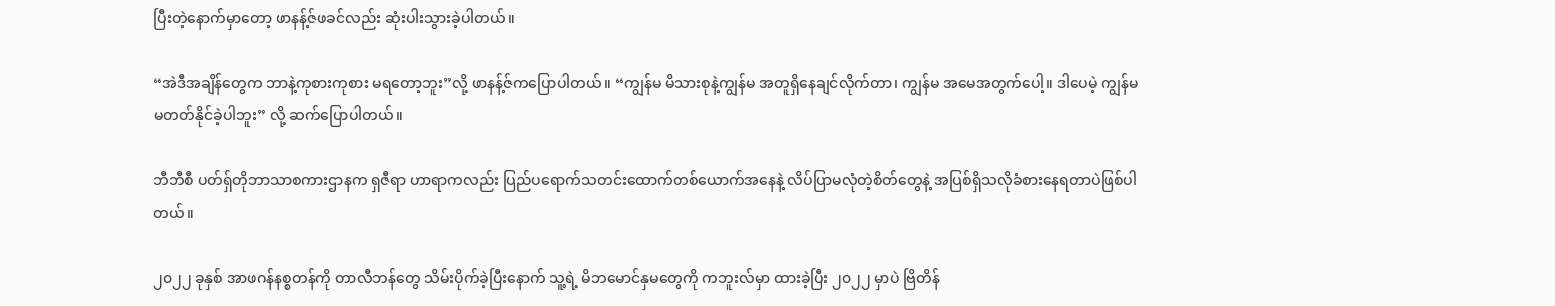ပြီးတဲ့နောက်မှာတော့ ဖာနန့်ဇ်ဖခင်လည်း ဆုံးပါးသွားခဲ့ပါတယ်။

“အဲဒီအချိန်တွေက ဘာနဲ့ကုစားကုစား မရတော့ဘူး”လို့ ဖာနန့်ဇ်ကပြောပါတယ်။ “ကျွန်မ မိသားစုနဲ့ကျွန်မ အတူရှိနေချင်လိုက်တာ၊ ကျွန်မ အမေအတွက်ပေါ့။ ဒါပေမဲ့ ကျွန်မ မတတ်နိုင်ခဲ့ပါဘူး” လို့ ဆက်ပြောပါတယ်။

ဘီဘီစီ ပတ်ရှ်တိုဘာသာစကားဌာနက ရှဇီရာ ဟာရာကလည်း ပြည်ပရောက်သတင်းထောက်တစ်ယောက်အနေနဲ့ လိပ်ပြာမလုံတဲ့စိတ်တွေနဲ့ အပြစ်ရှိသလိုခံစားနေရတာပဲဖြစ်ပါတယ်။

၂၀၂၂ ခုနှစ် အာဖဂန်နစ္စတန်ကို တာလီဘန်တွေ သိမ်းပိုက်ခဲ့ပြီးနောက် သူ့ရဲ့ မိဘမောင်နှမတွေကို ကဘူးလ်မှာ ထားခဲ့ပြီး ၂၀၂၂ မှာပဲ ဗြိတိန်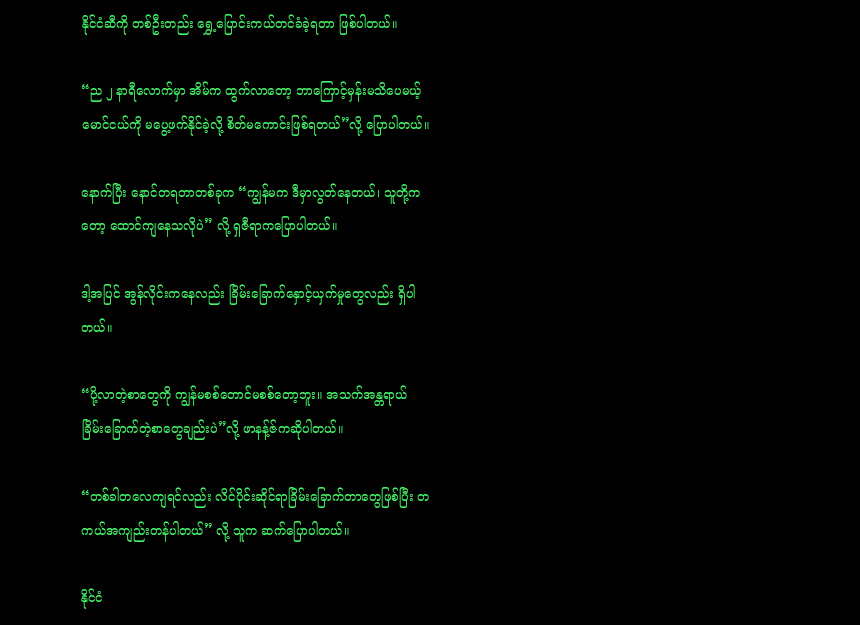နိုင်ငံဆီကို တစ်ဦးတည်း ရွှေ့ပြောင်းကယ်တင်ခံခဲ့ရတာ ဖြစ်ပါတယ်။

“ည ၂ နာရီလောက်မှာ အိမ်က ထွက်လာတော့ ဘာကြောင့်မှန်းမသိပေမယ့် မောင်ငယ်ကို မပွေ့ဖက်နိုင်ခဲ့လို့ စိတ်မကောင်းဖြစ်ရတယ်”လို့ ပြောပါတယ်။

နောက်ပြီး နောင်တရတာတစ်ခုက “ကျွန်မက ဒီမှာလွတ်နေတယ်၊ သူတို့ကတော့ ‌ထောင်ကျနေသလိုပဲ” လို့ ရှဇီရာကပြောပါတယ်။

ဒါ့အပြင် အွန်လိုင်းကနေလည်း ခြိမ်းခြောက်နှောင့်ယှက်မှုတွေလည်း ရှိပါတယ်။

“ပို့လာတဲ့စာတွေကို ကျွန်မစစ်တောင်မစစ်တော့ဘူး။ အသက်အန္တရာယ်ခြိမ်း‌‌ခြောက်တဲ့စာတွေချည်းပဲ”လို့ ဖာနန့်ဇ်ကဆိုပါတယ်။

“တစ်ခါတလေကျရင်လည်း လိင်ပိုင်းဆိုင်ရာခြိမ်းခြောက်တာတွေဖြစ်ပြီး တကယ်အကျည်းတန်ပါတယ်” လို့ သူက ဆက်ပြောပါတယ်။

နိုင်ငံ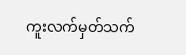ကူးလက်မှတ်သက်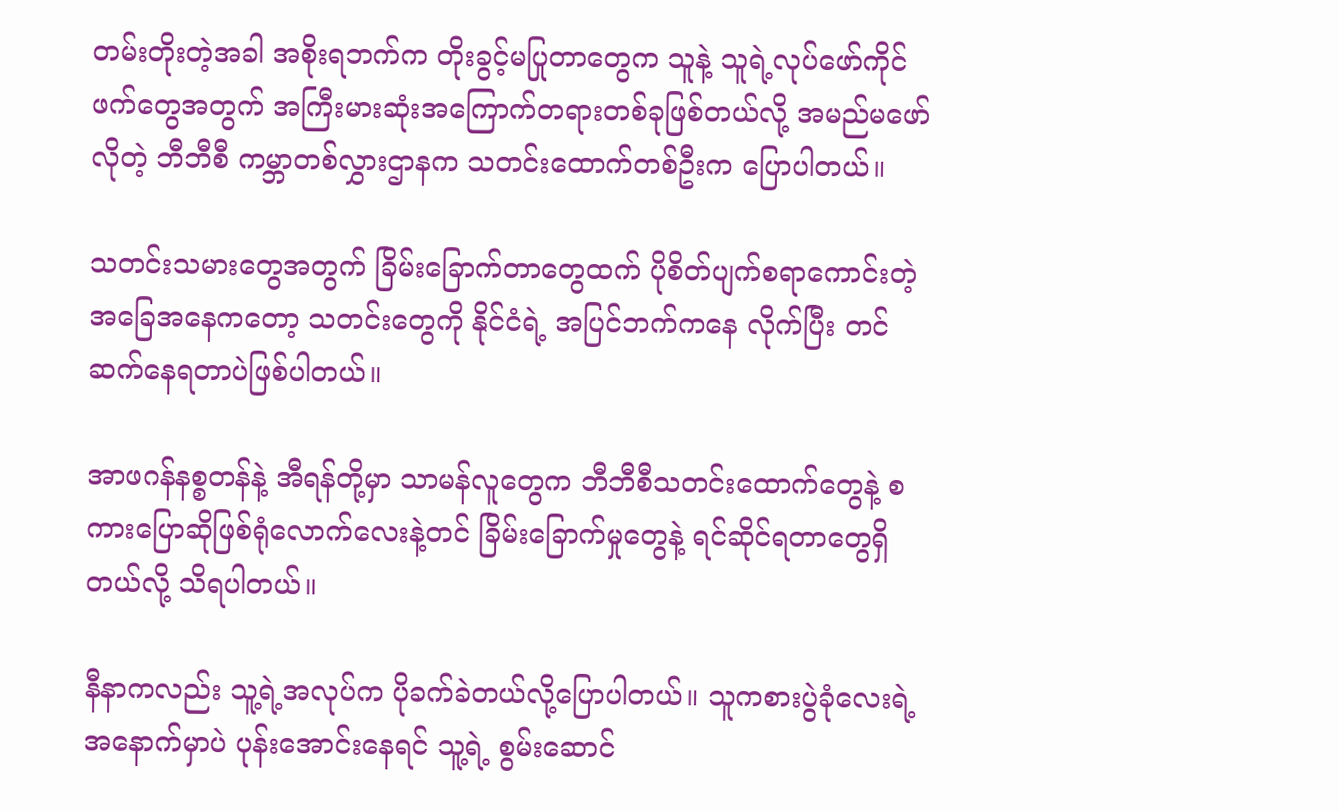တမ်းတိုးတဲ့အခါ အစိုးရဘက်က တိုးခွင့်မပြုတာတွေက သူနဲ့ သူရဲ့လုပ်ဖော်ကိုင်ဖက်တွေအတွက် အကြီးမားဆုံးအကြောက်တရားတစ်ခုဖြစ်တယ်လို့ အမည်မဖော်လိုတဲ့ ဘီဘီစီ ကမ္ဘာတစ်လွှားဌာနက သတင်းထောက်တစ်ဦးက ပြောပါတယ်။

သတင်းသမားတွေအတွက် ခြိမ်းခြောက်တာတွေထက် ပိုစိတ်ပျက်စရာကောင်းတဲ့အခြေအနေကတော့ သတင်းတွေကို နိုင်ငံရဲ့ အပြင်ဘက်ကနေ လိုက်ပြီး တင်ဆက်နေရတာပဲဖြစ်ပါတယ်။

အာဖဂန်နစ္စတန်နဲ့ အီရန်တို့မှာ သာမန်လူတွေက ဘီဘီစီသတင်းထောက်တွေနဲ့ စကားပြောဆိုဖြစ်ရုံလောက်လေးနဲ့တင် ခြိမ်း‌ခြောက်မှုတွေနဲ့ ရင်ဆိုင်ရတာတွေရှိတယ်လို့ သိရပါတယ်။

နီနာကလည်း သူ့ရဲ့အလုပ်က ပိုခက်ခဲတယ်လို့ပြောပါတယ်။ သူကစားပွဲခုံလေးရဲ့အနောက်မှာပဲ ပုန်းအောင်းနေရင် သူ့ရဲ့ စွမ်းဆောင်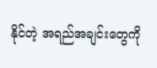နိုင်တဲ့ အရည်အချင်းတွေကို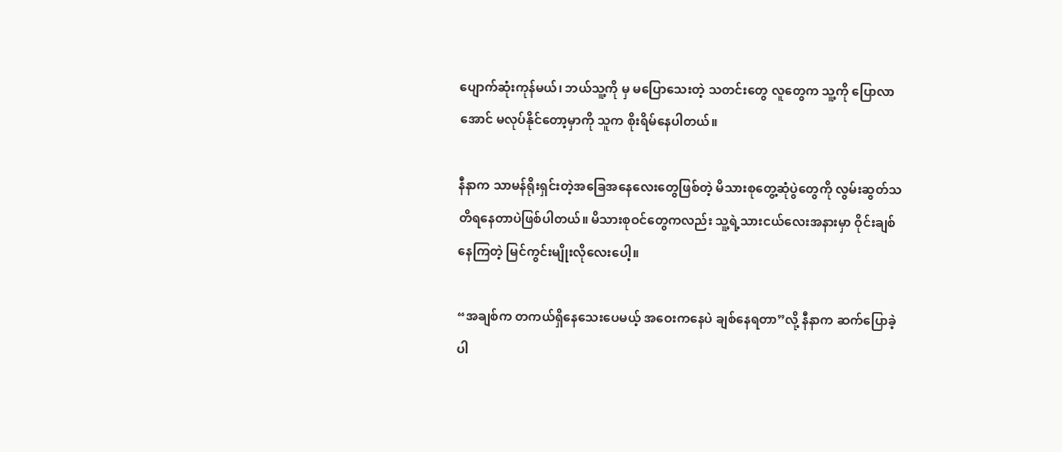ပျောက်ဆုံးကုန်မယ်၊ ဘယ်သူ့ကို မှ မပြောသေးတဲ့ သတင်းတွေ လူတွေက သူ့ကို ပြောလာအောင် မလုပ်နိုင်တော့မှာကို သူက စိုးရိမ်နေပါတယ်။

နီနာက သာမန်ရိုးရှင်းတဲ့အခြေအနေလေးတွေဖြစ်တဲ့ မိသားစုတွေ့ဆုံပွဲတွေကို လွမ်းဆွတ်သတိရနေတာပဲဖြစ်ပါတယ်။ မိသားစုဝင်တွေကလည်း သူ့ရဲ့သားငယ်လေးအနားမှာ ဝိုင်းချစ်နေကြတဲ့ မြင်ကွင်းမျိုးလိုလေးပေါ့။

“အချစ်က တကယ်ရှိနေသေးပေမယ့် အဝေးကနေပဲ ချစ်နေရတာ”လို့ နီနာက ဆက်ပြောခဲ့ပါ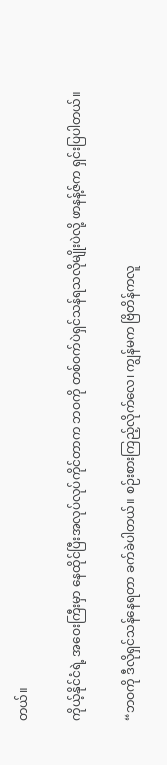တယ်။

ကိုယ့်နိုင်ငံရဲ့ အဝေးကြီးမှာ နေထိုင်ပြီးအလုပ်လုပ်ကိုင်တာက ဘဝကို တစ်ဝက်ပဲရှင်သန်ရသလိုမျိုးပဲလို့ ဖာနန့်ဇ်က ရှင်းပြပါတယ်။

“ဘဝကို ဒီလိုရှင်သန်နေရတာ ခက်ခဲပါတယ်။ စဉ်းစားကြည့်လိုက်လေ၊ ကျွန်မက ဗြိတိန်ကလူ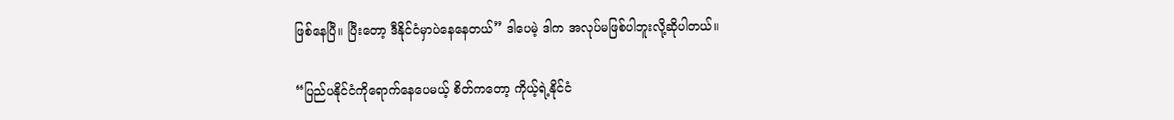ဖြစ်နေပြီ။ ပြီးတော့ ဒီနိုင်ငံမှာပဲနေနေတယ်” ဒါပေမဲ့ ဒါက အလုပ်မဖြစ်ပါဘူးလို့ဆိုပါတယ်။

“ပြည်ပနိုင်ငံကိုရောက်နေပေမယ့် စိတ်ကတော့ ကိုယ့်ရဲ့နိုင်ငံ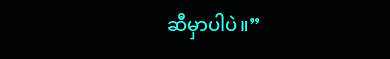ဆီမှာပါပဲ။”